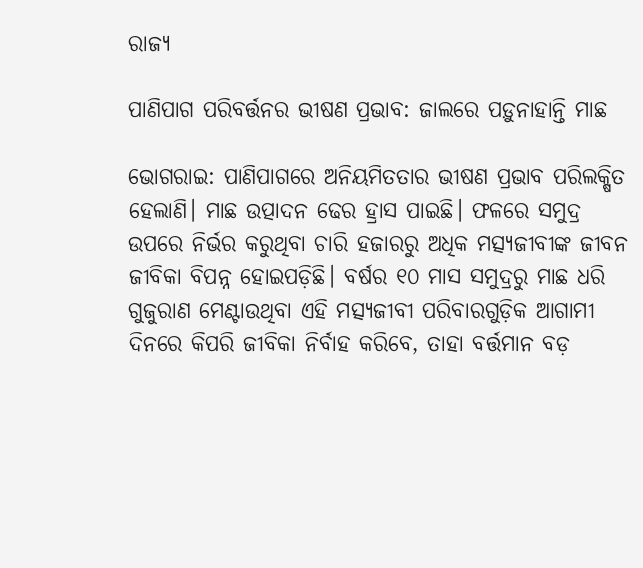ରାଜ୍ୟ

ପାଣିପାଗ ପରିବର୍ତ୍ତନର ଭୀଷଣ ପ୍ରଭାବ: ଜାଲରେ ପଡ଼ୁନାହାନ୍ତି ମାଛ

ଭୋଗରାଇ: ପାଣିପାଗରେ ଅନିୟମିତତାର ଭୀଷଣ ପ୍ରଭାବ ପରିଲକ୍ଷିତ ହେଲାଣି। ମାଛ ଉତ୍ପାଦନ ଢେର ହ୍ରାସ ପାଇଛି। ଫଳରେ ସମୁଦ୍ର ଉପରେ ନିର୍ଭର କରୁଥିବା ଚାରି ହଜାରରୁ ଅଧିକ ମତ୍ସ୍ୟଜୀବୀଙ୍କ ଜୀବନ ଜୀବିକା ବିପନ୍ନ ହୋଇପଡ଼ିଛି। ବର୍ଷର ୧୦ ମାସ ସମୁଦ୍ରରୁ ମାଛ ଧରି ଗୁଜୁରାଣ ମେଣ୍ଟାଉଥିବା ଏହି ମତ୍ସ୍ୟଜୀବୀ ପରିବାରଗୁଡ଼ିକ ଆଗାମୀ ଦିନରେ କିପରି ଜୀବିକା ନିର୍ବାହ କରିବେ, ତାହା ବର୍ତ୍ତମାନ ବଡ଼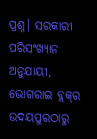ପ୍ରଶ୍ନ। ସରକାରୀ ପରିସଂଖ୍ୟାନ ଅନୁଯାୟୀ, ଭୋଗରାଇ ବ୍ଲକ୍‌ର ଉଦୟପୁରଠାରୁ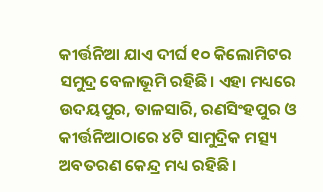କୀର୍ତ୍ତନିଆ ଯାଏ ଦୀର୍ଘ ୧୦ କିଲୋମିଟର ସମୁଦ୍ର ବେଳାଭୂମି ରହିଛି। ଏହା ମଧ୍ୟରେ ଉଦୟପୁର, ତାଳସାରି, ରଣସିଂହପୁର ଓ କୀର୍ତ୍ତନିଆଠାରେ ୪ଟି ସାମୁଦ୍ରିକ ମତ୍ସ୍ୟ ଅବତରଣ କେନ୍ଦ୍ର ମଧ୍ୟ ରହିଛି।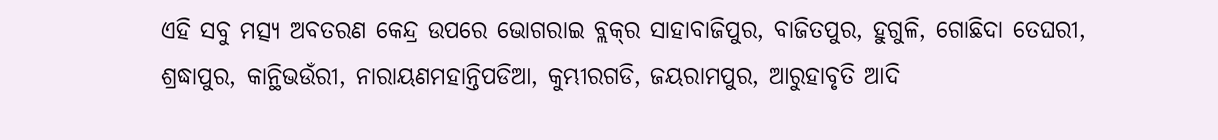ଏହି ସବୁ ମତ୍ସ୍ୟ ଅବତରଣ କେନ୍ଦ୍ର ଉପରେ ଭୋଗରାଇ ବ୍ଲକ୍‌ର ସାହାବାଜିପୁର, ବାଜିତପୁର, ହୁଗୁଳି, ଗୋଛିଦା ତେଘରୀ, ଶ୍ରଦ୍ଧାପୁର, କାନ୍ଥିଭଉଁରୀ, ନାରାୟଣମହାନ୍ତିପଡିଆ, କୁମ୍ଭୀରଗଡି, ଜୟରାମପୁର, ଆରୁହାବୃତି ଆଦି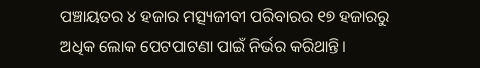ପଞ୍ଚାୟତର ୪ ହଜାର ମତ୍ସ୍ୟଜୀବୀ ପରିବାରର ୧୭ ହଜାରରୁ ଅଧିକ ଲୋକ ପେଟପାଟଣା ପାଇଁ ନିର୍ଭର କରିଥାନ୍ତି।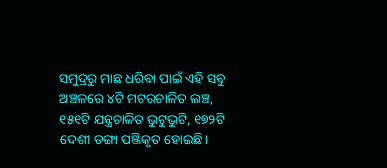ସମୁଦ୍ରରୁ ମାଛ ଧରିବା ପାଇଁ ଏହି ସବୁ ଅଞ୍ଚଳରେ ୪ଟି ମଟରଚାଳିତ ଲଞ୍ଚ, ୧୫୧ଟି ଯନ୍ତ୍ରଚାଳିତ ଭୁଟୁଭୁଟି, ୧୭୨ଟି ଦେଶୀ ଡଙ୍ଗା ପଞ୍ଜିକୃତ ହୋଇଛି।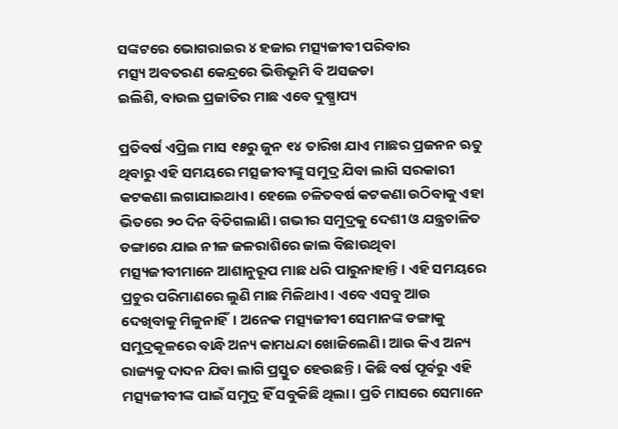ସଙ୍କଟରେ ଭୋଗରାଇର ୪ ହଜାର ମତ୍ସ୍ୟଜୀବୀ ପରିବାର
ମତ୍ସ୍ୟ ଅବତରଣ କେନ୍ଦ୍ରରେ ଭିତ୍ତିଭୂମି ବି ଅସଜଡା
ଇଲିଶି, ବାଉଲ ପ୍ରଜାତିର ମାଛ ଏବେ ଦୁଷ୍ପ୍ରାପ୍ୟ

ପ୍ରତିବର୍ଷ ଏପ୍ରିଲ ମାସ ୧୫ରୁ ଜୁନ ୧୪ ତାରିଖ ଯାଏ ମାଛର ପ୍ରଜନନ ଋତୁ ଥିବାରୁ ଏହି ସମୟରେ ମତ୍ସଜୀବୀଙ୍କୁ ସମୁଦ୍ର ଯିବା ଲାଗି ସରକାରୀ କଟକଣା ଲଗାଯାଇଥାଏ। ହେଲେ ଚଳିତବର୍ଷ କଟକଣା ଉଠିବାକୁ ଏହା ଭିତରେ ୨୦ ଦିନ ବିତିଗଲାଣି। ଗଭୀର ସମୁଦ୍ରକୁ ଦେଶୀ ଓ ଯନ୍ତ୍ରଚାଳିତ ଡଙ୍ଗାରେ ଯାଇ ନୀଳ ଜଳରାଶିରେ ଜାଲ ବିଛାଉଥିବା ମତ୍ସ୍ୟଜୀବୀମାନେ ଆଶାନୁରୂପ ମାଛ ଧରି ପାରୁନାହାନ୍ତି। ଏହି ସମୟରେ ପ୍ରଚୁର ପରିମାଣରେ ଲୁଣି ମାଛ ମିଳିଥାଏ। ଏବେ ଏସବୁ ଆଉ ଦେଖିବାକୁ ମିଳୁନାହିଁ। ଅନେକ ମତ୍ସ୍ୟଜୀବୀ ସେମାନଙ୍କ ଡଙ୍ଗାକୁ ସମୁଦ୍ରକୂଳରେ ବାନ୍ଧି ଅନ୍ୟ କାମଧନ୍ଦା ଖୋଜିଲେଣି। ଆଉ କିଏ ଅନ୍ୟ ରାଜ୍ୟକୁ ଦାଦନ ଯିବା ଲାଗି ପ୍ରସ୍ତୁତ ହେଉଛନ୍ତି। କିଛି ବର୍ଷ ପୂର୍ବରୁ ଏହି ମତ୍ସ୍ୟଜୀବୀଙ୍କ ପାଇଁ ସମୁଦ୍ର ହିଁ ସବୁକିଛି ଥିଲା। ପ୍ରତି ମାସରେ ସେମାନେ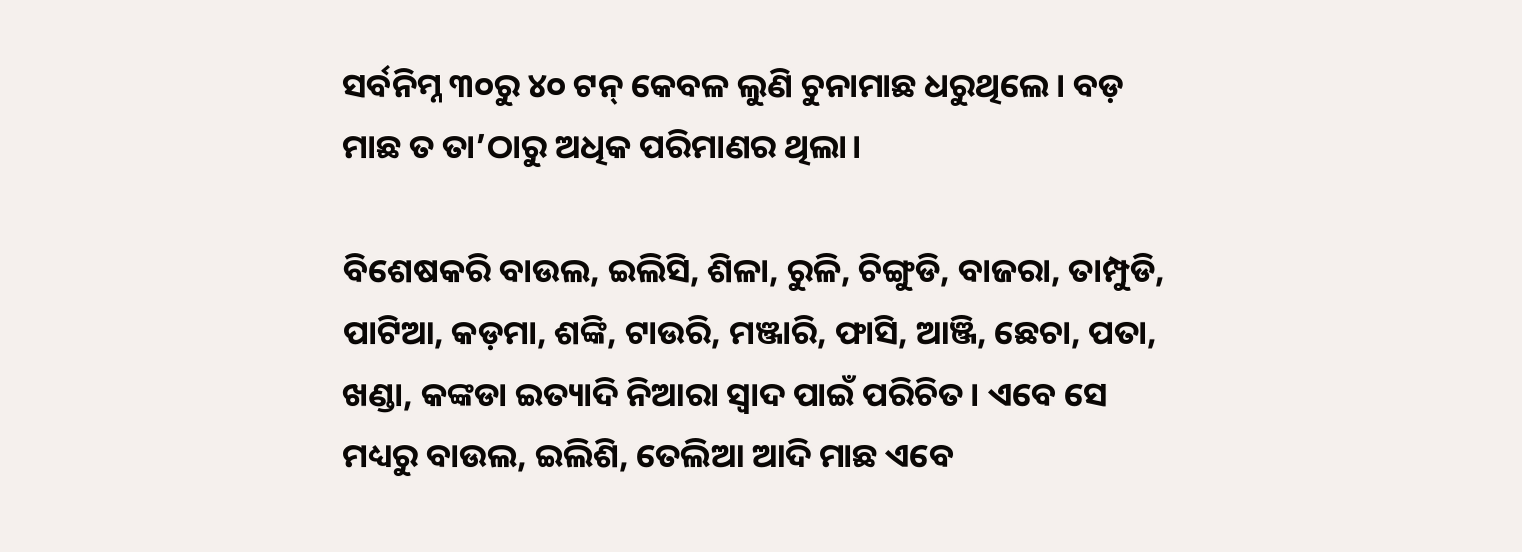ସର୍ବନିମ୍ନ ୩୦ରୁ ୪୦ ଟନ୍‌ କେବଳ ଲୁଣି ଚୁନାମାଛ ଧରୁଥିଲେ। ବଡ଼ ମାଛ ତ ତା’ଠାରୁ ଅଧିକ ପରିମାଣର ଥିଲା।

ବିଶେଷକରି ବାଉଲ, ଇଲିସି, ଶିଳା, ରୁଳି, ଚିଙ୍ଗୁଡି, ବାଜରା, ତାମ୍ପୁଡି, ପାଟିଆ, କଡ଼ମା, ଶଙ୍କି, ଟାଉରି, ମଞ୍ଜାରି, ଫାସି, ଆଞ୍ଜି, ଛେଚା, ପତା, ଖଣ୍ଡା, କଙ୍କଡା ଇତ୍ୟାଦି ନିଆରା ସ୍ବାଦ ପାଇଁ ପରିଚିତ। ଏବେ ସେ ମଧ୍ୟରୁ ବାଉଲ, ଇଲିଶି, ତେଲିଆ ଆଦି ମାଛ ଏବେ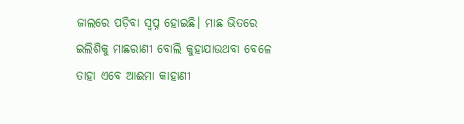ଜାଲରେ ପଡ଼ିବା ସ୍ବପ୍ନ ହୋଇଛି। ମାଛ ଭିତରେ ଇଲିଶିକୁ ମାଛରାଣୀ ବୋଲି କୁହାଯାଉଥବା ବେଳେ ତାହା ଏବେ ଆଈମା କାହାଣୀ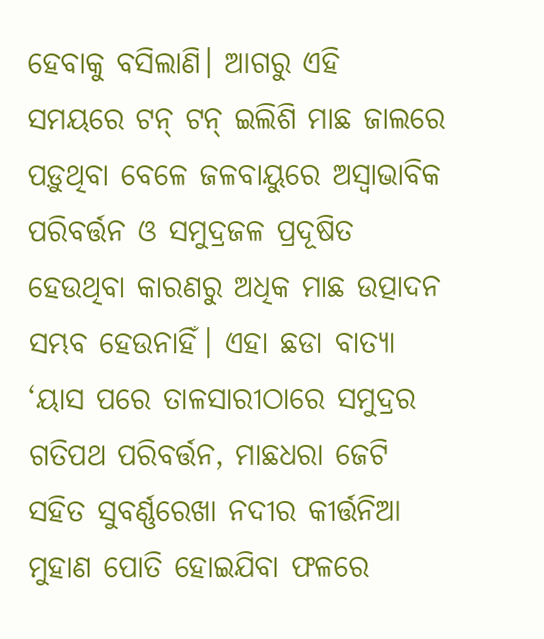ହେବାକୁ ବସିଲାଣି। ଆଗରୁ ଏହି ସମୟରେ ଟନ୍‌ ଟନ୍‌ ଇଲିଶି ମାଛ ଜାଲରେ ପଡ଼ୁଥିବା ବେଳେ ଜଳବାୟୁରେ ଅସ୍ବାଭାବିକ ପରିବର୍ତ୍ତନ ଓ ସମୁଦ୍ରଜଳ ପ୍ରଦୂଷିତ ହେଉଥିବା କାରଣରୁ ଅଧିକ ମାଛ ଉତ୍ପାଦନ ସମ୍ଭବ ହେଉନାହିଁ। ଏହା ଛଡା ବାତ୍ୟା ‘ୟାସ ପରେ ତାଳସାରୀଠାରେ ସମୁଦ୍ରର ଗତିପଥ ପରିବର୍ତ୍ତନ, ମାଛଧରା ଜେଟି ସହିତ ସୁବର୍ଣ୍ଣରେଖା ନଦୀର କୀର୍ତ୍ତନିଆ ମୁହାଣ ପୋତି ହୋଇଯିବା ଫଳରେ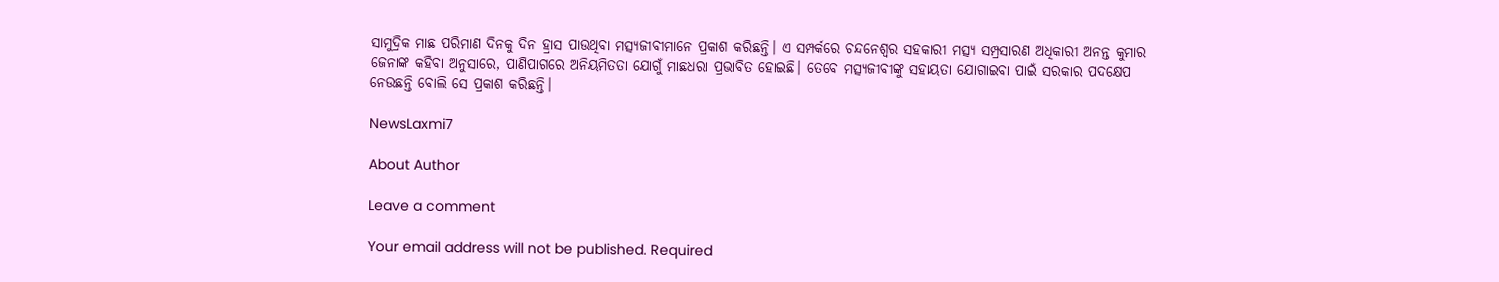ସାମୁଦ୍ରିକ ମାଛ ପରିମାଣ ଦିନକୁ ଦିନ ହ୍ରାସ ପାଉଥିବା ମତ୍ସ୍ୟଜୀବୀମାନେ ପ୍ରକାଶ କରିଛନ୍ତି। ଏ ସମ୍ପର୍କରେ ଚନ୍ଦନେଶ୍ୱର ସହକାରୀ ମତ୍ସ୍ୟ ସମ୍ପ୍ରସାରଣ ଅଧିକାରୀ ଅନନ୍ତ କୁମାର ଜେନାଙ୍କ କହିବା ଅନୁସାରେ, ପାଣିପାଗରେ ଅନିୟମିତତା ଯୋଗୁଁ ମାଛଧରା ପ୍ରଭାବିତ ହୋଇଛି। ତେବେ ମତ୍ସ୍ୟଜୀବୀଙ୍କୁ ସହାୟତା ଯୋଗାଇବା ପାଇଁ ସରକାର ପଦକ୍ଷେପ ନେଉଛନ୍ତି ବୋଲି ସେ ପ୍ରକାଶ କରିଛନ୍ତି।

NewsLaxmi7

About Author

Leave a comment

Your email address will not be published. Required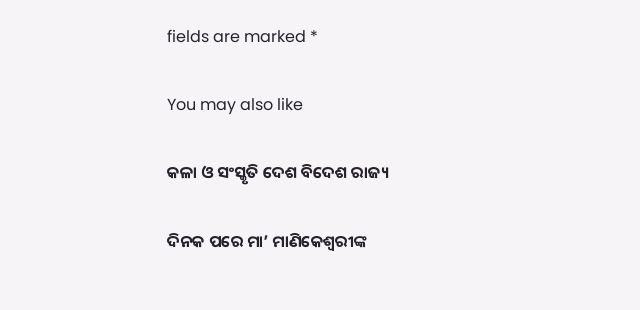fields are marked *

You may also like

କଳା ଓ ସଂସ୍କୃତି ଦେଶ ବିଦେଶ ରାଜ୍ୟ

ଦିନକ ପରେ ମା’ ମାଣିକେଶ୍ବରୀଙ୍କ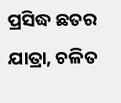ପ୍ରସିଦ୍ଧ ଛତର ଯାତ୍ରା, ଚଳିତ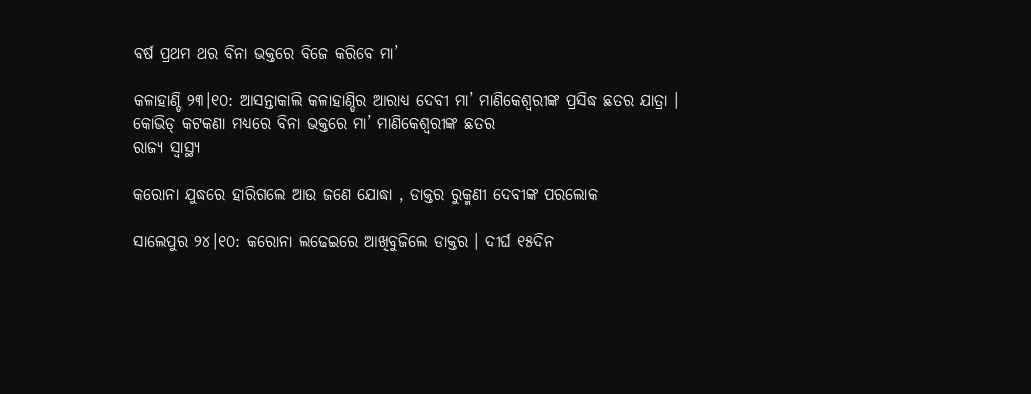ବର୍ଷ ପ୍ରଥମ ଥର ବିନା ଭକ୍ତରେ ବିଜେ କରିବେ ମା’

କଳାହାଣ୍ଡି ୨୩।୧୦: ଆସନ୍ତାକାଲି କଳାହାଣ୍ଡିର ଆରାଧ୍ୟ ଦେବୀ ମା’ ମାଣିକେଶ୍ବରୀଙ୍କ ପ୍ରସିଦ୍ଧ ଛତର ଯାତ୍ରା । କୋଭିଡ୍ କଟକଣା ମଧ୍ୟରେ ବିନା ଭକ୍ତରେ ମା’ ମାଣିକେଶ୍ବରୀଙ୍କ ଛତର
ରାଜ୍ୟ ସ୍ୱାସ୍ଥ୍ୟ

କରୋନା ଯୁଦ୍ଧରେ ହାରିଗଲେ ଆଉ ଜଣେ ଯୋଦ୍ଧା , ଡାକ୍ତର ରୁକ୍ମଣୀ ଦେବୀଙ୍କ ପରଲୋକ

ସାଲେପୁର ୨୪।୧୦: କରୋନା ଲଢେଇରେ ଆଖିବୁଜିଲେ ଡାକ୍ତର । ଦୀର୍ଘ ୧୫ଦିନ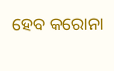ହେବ କରୋନା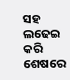ସହ ଲଢେଇ କରି ଶେଷରେ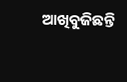ଆଖିବୁଜିଛନ୍ତି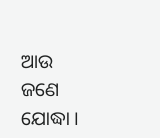ଆଉ ଜଣେ ଯୋଦ୍ଧା ।